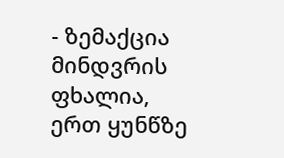- ზემაქცია მინდვრის ფხალია, ერთ ყუნწზე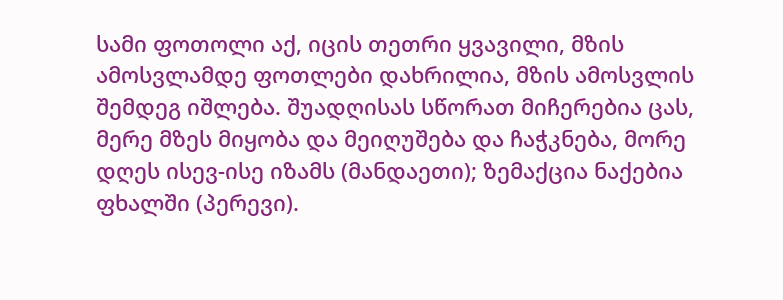სამი ფოთოლი აქ, იცის თეთრი ყვავილი, მზის ამოსვლამდე ფოთლები დახრილია, მზის ამოსვლის შემდეგ იშლება. შუადღისას სწორათ მიჩერებია ცას, მერე მზეს მიყობა და მეიღუშება და ჩაჭკნება, მორე დღეს ისევ-ისე იზამს (მანდაეთი); ზემაქცია ნაქებია ფხალში (პერევი).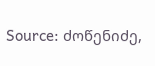Source: ძოწენიძე,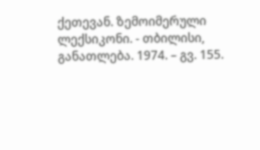ქეთევან. ზემოიმერული ლექსიკონი. - თბილისი, განათლება. 1974. – გვ. 155.